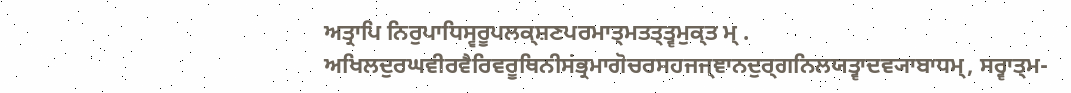ਅਤ੍ਰਾਪਿ ਨਿਰੁਪਾਧਿਸ੍ਵਰੂਪਲਕ੍ਸ਼ਣਪਰਮਾਤ੍ਮਤਤ੍ਤ੍ਵਮੁਕ੍ਤ ਮ੍ .
ਅਖਿਲਦੁਰਘਵੀਰਵੈਰਿਵਰੂਥਿਨੀਸਂਭ੍ਰਮਾਗੋਚਰਸਹਜਜ੍ਞਾਨਦੁਰ੍ਗਨਿਲਯਤ੍ਵਾਦਵ੍ਯਾਬਾਧਮ੍, ਸਰ੍ਵਾਤ੍ਮ-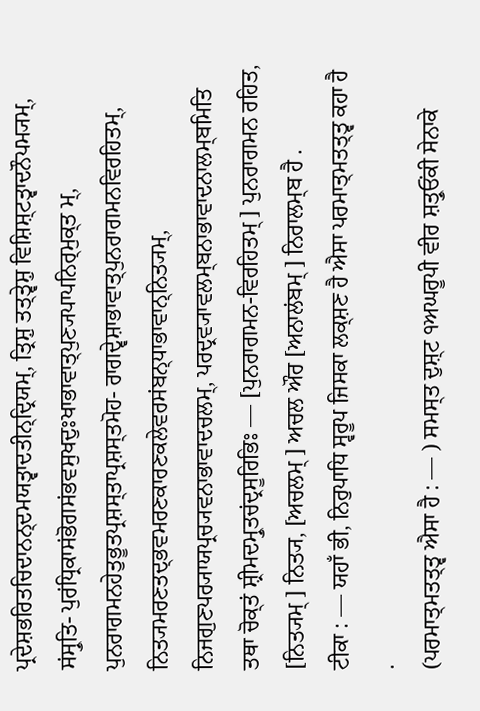ਪ੍ਰਦੇਸ਼ਭਰਿਤਚਿਦਾਨਨ੍ਦਮਯਤ੍ਵਾਦਤੀਨ੍ਦ੍ਰਿਯਮ੍, ਤ੍ਰਿਸ਼ੁ ਤਤ੍ਤ੍ਵੇਸ਼ੁ ਵਿਸ਼ਿਸ਼੍ਟਤ੍ਵਾਦਨੌਪਮ੍ਯਮ੍, ਸਂਸ੍ਰੁਤਿ- ਪੁਰਂਧ੍ਰਿਕਾਸਂਭੋਗਸਂਭਵਸੁਖਦੁਃਖਾਭਾਵਾਤ੍ਪੁਣ੍ਯਪਾਪਨਿਰ੍ਮੁਕ੍ਤ ਮ੍, ਪੁਨਰਾਗਮਨਹੇਤੁਭੂਤਪ੍ਰਸ਼ਸ੍ਤਾਪ੍ਰਸ਼ਸ੍ਤਮੋਹ- ਰਾਗਦ੍ਵੇਸ਼ਾਭਾਵਾਤ੍ਪੁਨਰਾਗਮਨਵਿਰਹਿਤਮ੍, ਨਿਤ੍ਯਮਰਣਤਦ੍ਭਵਮਰਣਕਾਰਣਕਲੇਵਰਸਂਬਨ੍ਧਾਭਾਵਾਨ੍ਨਿਤ੍ਯਮ੍, ਨਿਜਗੁਣਪਰ੍ਯਾਯਪ੍ਰਚ੍ਯਵਨਾਭਾਵਾਦਚਲਮ੍, ਪਰਦ੍ਰਵ੍ਯਾਵਲਮ੍ਬਨਾਭਾਵਾਦਨਾਲਮ੍ਬਮਿਤਿ
ਤਥਾ ਚੋਕ੍ਤਂ ਸ਼੍ਰੀਮਦਮ੍ਰੁਤਚਂਦ੍ਰਸੂਰਿਭਿਃ — [ਪੁਨਰਾਗਮਨ-ਵਿਰਹਿਤਮ੍ ] ਪੁਨਰਾਗਮਨ ਰਹਿਤ, [ਨਿਤ੍ਯਮ੍ ] ਨਿਤ੍ਯ, [ਅਚਲਮ੍ ] ਅਚਲ ਔਰ [ਅਨਾਲਂਬਮ੍ ] ਨਿਰਾਲਮ੍ਬ ਹੈ .
ਟੀਕਾ : — ਯਹਾਁ ਭੀ, ਨਿਰੁਪਾਧਿ ਸ੍ਵਰੂਪ ਜਿਸਕਾ ਲਕ੍ਸ਼ਣ ਹੈ ਐਸਾ ਪਰਮਾਤ੍ਮਤਤ੍ਤ੍ਵ ਕਹਾ ਹੈ .
(ਪਰਮਾਤ੍ਮਤਤ੍ਤ੍ਵ ਐਸਾ ਹੈ : — ) ਸਮਸ੍ਤ ਦੁਸ਼੍ਟ ੧ਅਘਰੂਪੀ ਵੀਰ ਸ਼ਤ੍ਰੁਓਂਕੀ ਸੇਨਾਕੇ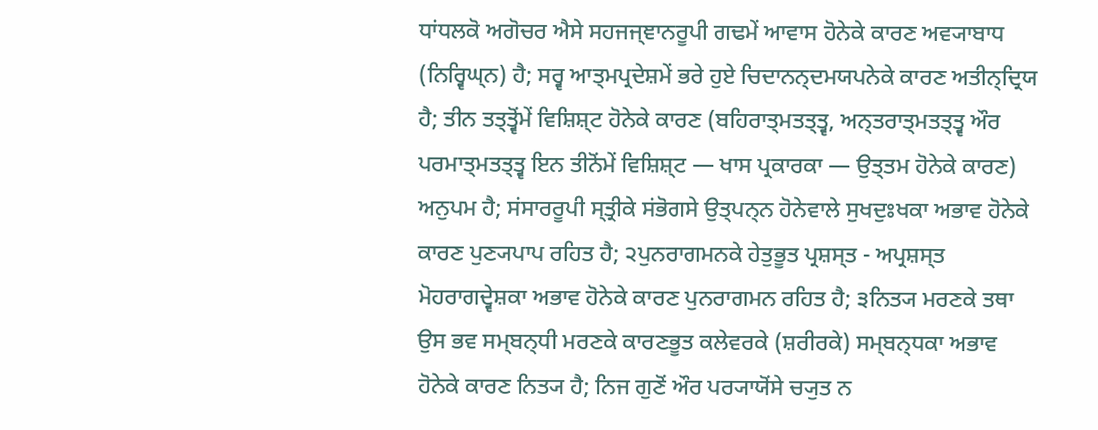ਧਾਂਧਲਕੋ ਅਗੋਚਰ ਐਸੇ ਸਹਜਜ੍ਞਾਨਰੂਪੀ ਗਢਮੇਂ ਆਵਾਸ ਹੋਨੇਕੇ ਕਾਰਣ ਅਵ੍ਯਾਬਾਧ (ਨਿਰ੍ਵਿਘ੍ਨ) ਹੈ; ਸਰ੍ਵ ਆਤ੍ਮਪ੍ਰਦੇਸ਼ਮੇਂ ਭਰੇ ਹੁਏ ਚਿਦਾਨਨ੍ਦਮਯਪਨੇਕੇ ਕਾਰਣ ਅਤੀਨ੍ਦ੍ਰਿਯ ਹੈ; ਤੀਨ ਤਤ੍ਤ੍ਵੋਂਮੇਂ ਵਿਸ਼ਿਸ਼੍ਟ ਹੋਨੇਕੇ ਕਾਰਣ (ਬਹਿਰਾਤ੍ਮਤਤ੍ਤ੍ਵ, ਅਨ੍ਤਰਾਤ੍ਮਤਤ੍ਤ੍ਵ ਔਰ ਪਰਮਾਤ੍ਮਤਤ੍ਤ੍ਵ ਇਨ ਤੀਨੋਂਮੇਂ ਵਿਸ਼ਿਸ਼੍ਟ — ਖਾਸ ਪ੍ਰਕਾਰਕਾ — ਉਤ੍ਤਮ ਹੋਨੇਕੇ ਕਾਰਣ) ਅਨੁਪਮ ਹੈ; ਸਂਸਾਰਰੂਪੀ ਸ੍ਤ੍ਰੀਕੇ ਸਂਭੋਗਸੇ ਉਤ੍ਪਨ੍ਨ ਹੋਨੇਵਾਲੇ ਸੁਖਦੁਃਖਕਾ ਅਭਾਵ ਹੋਨੇਕੇ ਕਾਰਣ ਪੁਣ੍ਯਪਾਪ ਰਹਿਤ ਹੈ; ੨ਪੁਨਰਾਗਮਨਕੇ ਹੇਤੁਭੂਤ ਪ੍ਰਸ਼ਸ੍ਤ - ਅਪ੍ਰਸ਼ਸ੍ਤ ਮੋਹਰਾਗਦ੍ਵੇਸ਼ਕਾ ਅਭਾਵ ਹੋਨੇਕੇ ਕਾਰਣ ਪੁਨਰਾਗਮਨ ਰਹਿਤ ਹੈ; ੩ਨਿਤ੍ਯ ਮਰਣਕੇ ਤਥਾ ਉਸ ਭਵ ਸਮ੍ਬਨ੍ਧੀ ਮਰਣਕੇ ਕਾਰਣਭੂਤ ਕਲੇਵਰਕੇ (ਸ਼ਰੀਰਕੇ) ਸਮ੍ਬਨ੍ਧਕਾ ਅਭਾਵ ਹੋਨੇਕੇ ਕਾਰਣ ਨਿਤ੍ਯ ਹੈ; ਨਿਜ ਗੁਣੋਂ ਔਰ ਪਰ੍ਯਾਯੋਂਸੇ ਚ੍ਯੁਤ ਨ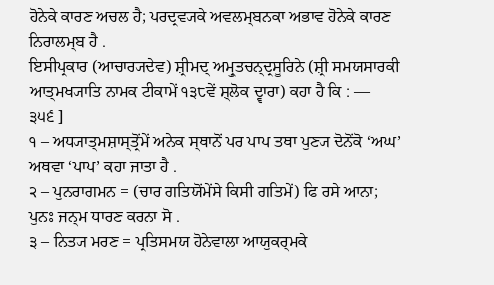ਹੋਨੇਕੇ ਕਾਰਣ ਅਚਲ ਹੈ; ਪਰਦ੍ਰਵ੍ਯਕੇ ਅਵਲਮ੍ਬਨਕਾ ਅਭਾਵ ਹੋਨੇਕੇ ਕਾਰਣ ਨਿਰਾਲਮ੍ਬ ਹੈ .
ਇਸੀਪ੍ਰਕਾਰ (ਆਚਾਰ੍ਯਦੇਵ) ਸ਼੍ਰੀਮਦ੍ ਅਮ੍ਰੁਤਚਨ੍ਦ੍ਰਸੂਰਿਨੇ (ਸ਼੍ਰੀ ਸਮਯਸਾਰਕੀ ਆਤ੍ਮਖ੍ਯਾਤਿ ਨਾਮਕ ਟੀਕਾਮੇਂ ੧੩੮ਵੇਂ ਸ਼੍ਲੋਕ ਦ੍ਵਾਰਾ) ਕਹਾ ਹੈ ਕਿ : —
੩੫੬ ]
੧ – ਅਧ੍ਯਾਤ੍ਮਸ਼ਾਸ੍ਤ੍ਰੋਂਮੇਂ ਅਨੇਕ ਸ੍ਥਾਨੋਂ ਪਰ ਪਾਪ ਤਥਾ ਪੁਣ੍ਯ ਦੋਨੋਂਕੋ ‘ਅਘ’ ਅਥਵਾ ‘ਪਾਪ’ ਕਹਾ ਜਾਤਾ ਹੈ .
੨ – ਪੁਨਰਾਗਮਨ = (ਚਾਰ ਗਤਿਯੋਂਮੇਂਸੇ ਕਿਸੀ ਗਤਿਮੇਂ) ਫਿ ਰਸੇ ਆਨਾ; ਪੁਨਃ ਜਨ੍ਮ ਧਾਰਣ ਕਰਨਾ ਸੋ .
੩ – ਨਿਤ੍ਯ ਮਰਣ = ਪ੍ਰਤਿਸਮਯ ਹੋਨੇਵਾਲਾ ਆਯੁਕਰ੍ਮਕੇ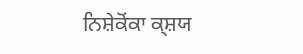ਨਿਸ਼ੇਕੋਂਕਾ ਕ੍ਸ਼ਯ